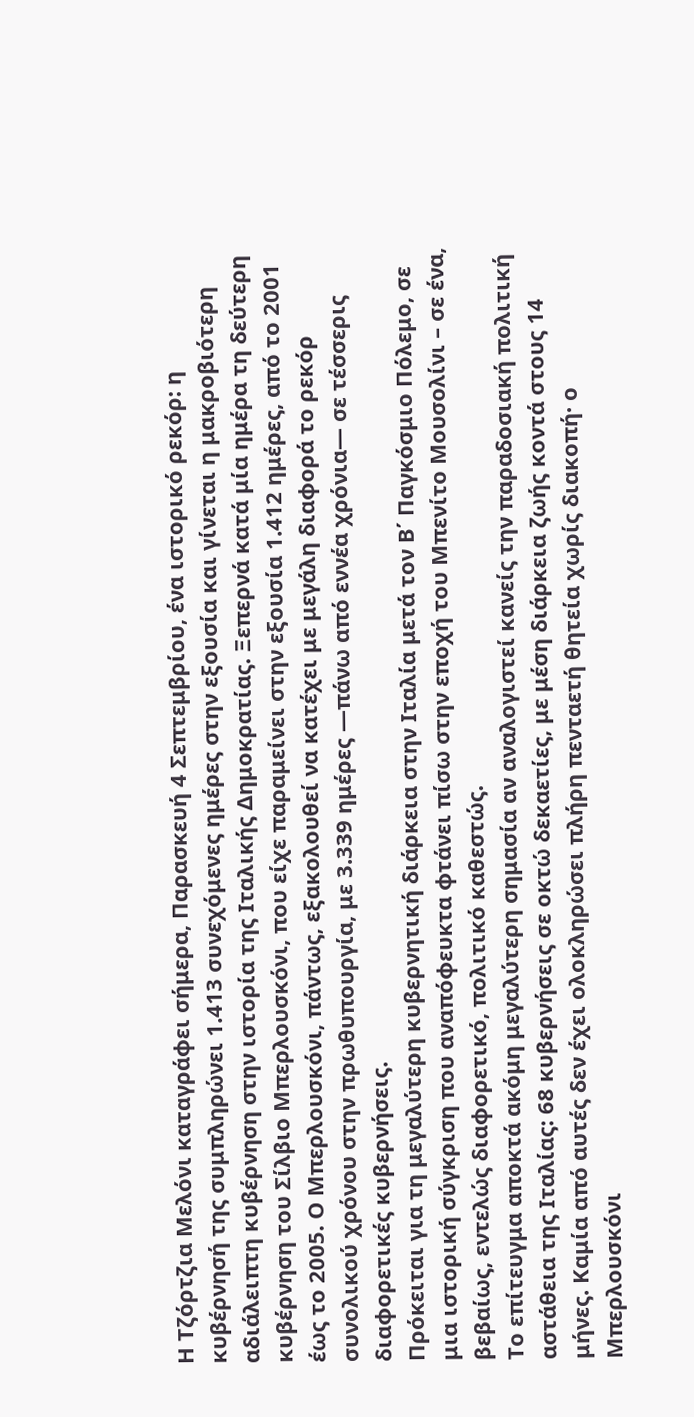Η Τζόρτζια Μελόνι καταγράφει σήμερα, Παρασκευή 4 Σεπτεμβρίου, ένα ιστορικό ρεκόρ: η κυβέρνησή της συμπληρώνει 1.413 συνεχόμενες ημέρες στην εξουσία και γίνεται η μακροβιότερη αδιάλειπτη κυβέρνηση στην ιστορία της Ιταλικής Δημοκρατίας. Ξεπερνά κατά μία ημέρα τη δεύτερη κυβέρνηση του Σίλβιο Μπερλουσκόνι, που είχε παραμείνει στην εξουσία 1.412 ημέρες, από το 2001 έως το 2005. Ο Μπερλουσκόνι, πάντως, εξακολουθεί να κατέχει με μεγάλη διαφορά το ρεκόρ συνολικού χρόνου στην πρωθυπουργία, με 3.339 ημέρες —πάνω από εννέα χρόνια— σε τέσσερις διαφορετικές κυβερνήσεις.
Πρόκειται για τη μεγαλύτερη κυβερνητική διάρκεια στην Ιταλία μετά τον Β΄ Παγκόσμιο Πόλεμο, σε μια ιστορική σύγκριση που αναπόφευκτα φτάνει πίσω στην εποχή του Μπενίτο Μουσολίνι – σε ένα, βεβαίως, εντελώς διαφορετικό, πολιτικό καθεστώς.
Το επίτευγμα αποκτά ακόμη μεγαλύτερη σημασία αν αναλογιστεί κανείς την παραδοσιακή πολιτική αστάθεια της Ιταλίας: 68 κυβερνήσεις σε οκτώ δεκαετίες, με μέση διάρκεια ζωής κοντά στους 14 μήνες. Καμία από αυτές δεν έχει ολοκληρώσει πλήρη πενταετή θητεία χωρίς διακοπή· ο Μπερλουσκόνι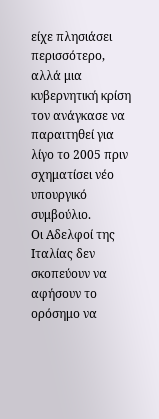είχε πλησιάσει περισσότερο, αλλά μια κυβερνητική κρίση τον ανάγκασε να παραιτηθεί για λίγο το 2005 πριν σχηματίσει νέο υπουργικό συμβούλιο.
Οι Αδελφοί της Ιταλίας δεν σκοπεύουν να αφήσουν το ορόσημο να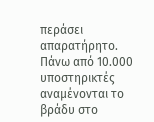περάσει απαρατήρητο. Πάνω από 10.000 υποστηρικτές αναμένονται το βράδυ στο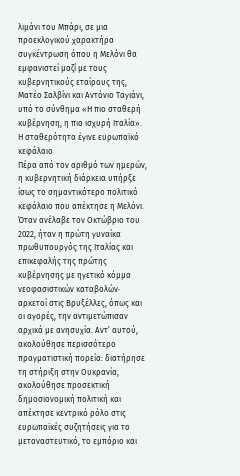λιμάνι του Μπάρι, σε μια προεκλογικού χαρακτήρα συγκέντρωση όπου η Μελόνι θα εμφανιστεί μαζί με τους κυβερνητικούς εταίρους της, Ματέο Σαλβίνι και Αντόνιο Ταγιάνι, υπό το σύνθημα «Η πιο σταθερή κυβέρνηση, η πιο ισχυρή Ιταλία».
Η σταθερότητα έγινε ευρωπαϊκό κεφάλαιο
Πέρα από τον αριθμό των ημερών, η κυβερνητική διάρκεια υπήρξε ίσως το σημαντικότερο πολιτικό κεφάλαιο που απέκτησε η Μελόνι.
Όταν ανέλαβε τον Οκτώβριο του 2022, ήταν η πρώτη γυναίκα πρωθυπουργός της Ιταλίας και επικεφαλής της πρώτης κυβέρνησης με ηγετικό κόμμα νεοφασιστικών καταβολών· αρκετοί στις Βρυξέλλες, όπως και οι αγορές, την αντιμετώπισαν αρχικά με ανησυχία. Αντ’ αυτού, ακολούθησε περισσότερο πραγματιστική πορεία: διατήρησε τη στήριξη στην Ουκρανία, ακολούθησε προσεκτική δημοσιονομική πολιτική και απέκτησε κεντρικό ρόλο στις ευρωπαϊκές συζητήσεις για το μεταναστευτικό, το εμπόριο και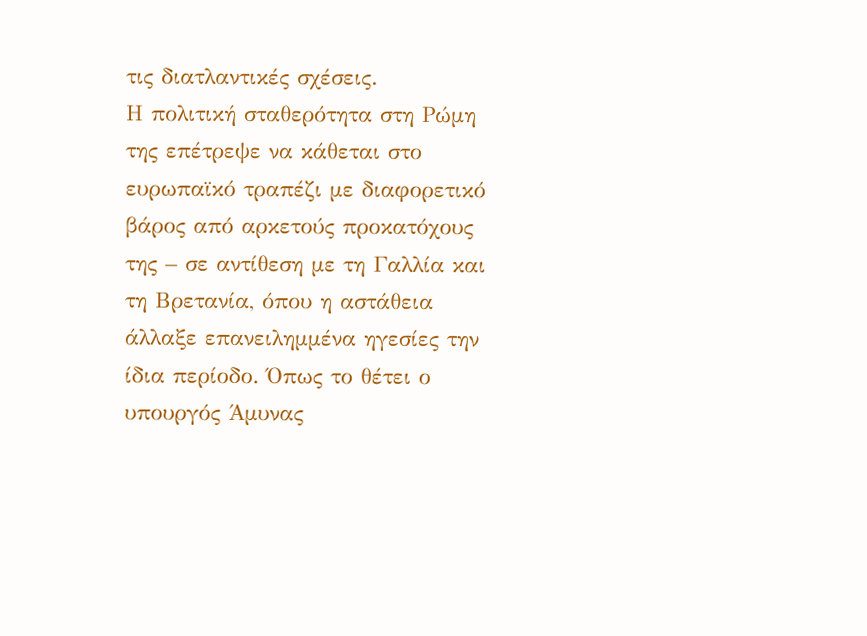τις διατλαντικές σχέσεις.
Η πολιτική σταθερότητα στη Ρώμη της επέτρεψε να κάθεται στο ευρωπαϊκό τραπέζι με διαφορετικό βάρος από αρκετούς προκατόχους της – σε αντίθεση με τη Γαλλία και τη Βρετανία, όπου η αστάθεια άλλαξε επανειλημμένα ηγεσίες την ίδια περίοδο. Όπως το θέτει ο υπουργός Άμυνας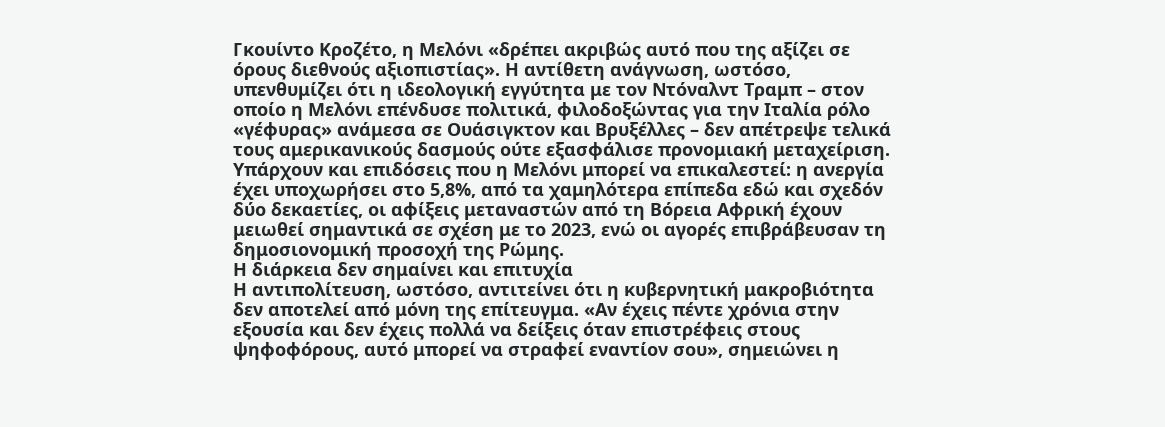Γκουίντο Κροζέτο, η Μελόνι «δρέπει ακριβώς αυτό που της αξίζει σε όρους διεθνούς αξιοπιστίας». Η αντίθετη ανάγνωση, ωστόσο, υπενθυμίζει ότι η ιδεολογική εγγύτητα με τον Ντόναλντ Τραμπ – στον οποίο η Μελόνι επένδυσε πολιτικά, φιλοδοξώντας για την Ιταλία ρόλο «γέφυρας» ανάμεσα σε Ουάσιγκτον και Βρυξέλλες – δεν απέτρεψε τελικά τους αμερικανικούς δασμούς ούτε εξασφάλισε προνομιακή μεταχείριση.
Υπάρχουν και επιδόσεις που η Μελόνι μπορεί να επικαλεστεί: η ανεργία έχει υποχωρήσει στο 5,8%, από τα χαμηλότερα επίπεδα εδώ και σχεδόν δύο δεκαετίες, οι αφίξεις μεταναστών από τη Βόρεια Αφρική έχουν μειωθεί σημαντικά σε σχέση με το 2023, ενώ οι αγορές επιβράβευσαν τη δημοσιονομική προσοχή της Ρώμης.
Η διάρκεια δεν σημαίνει και επιτυχία
Η αντιπολίτευση, ωστόσο, αντιτείνει ότι η κυβερνητική μακροβιότητα δεν αποτελεί από μόνη της επίτευγμα. «Αν έχεις πέντε χρόνια στην εξουσία και δεν έχεις πολλά να δείξεις όταν επιστρέφεις στους ψηφοφόρους, αυτό μπορεί να στραφεί εναντίον σου», σημειώνει η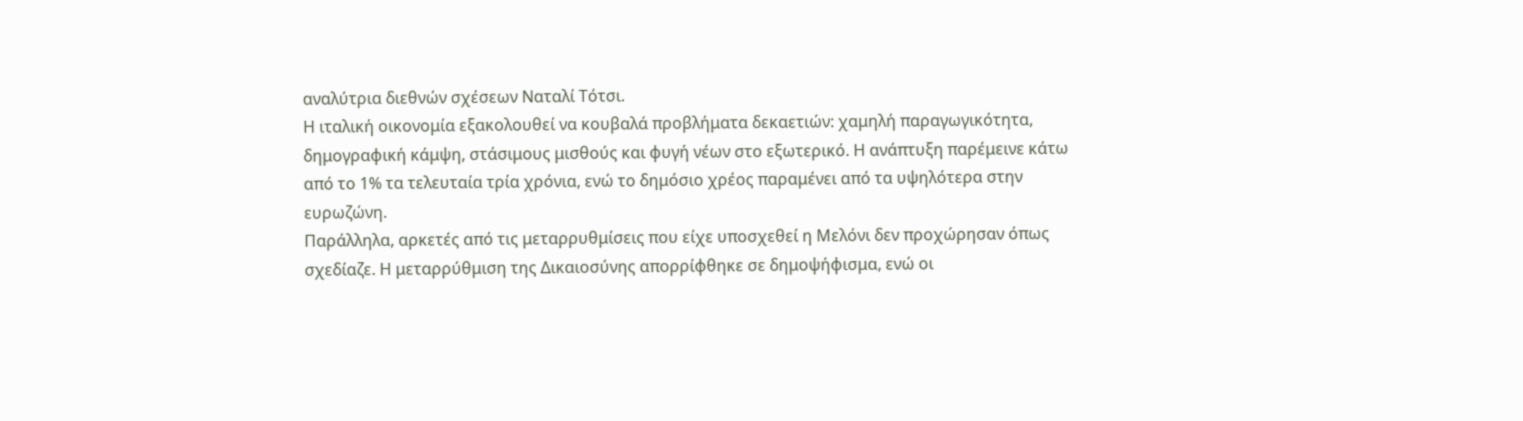αναλύτρια διεθνών σχέσεων Ναταλί Τότσι.
Η ιταλική οικονομία εξακολουθεί να κουβαλά προβλήματα δεκαετιών: χαμηλή παραγωγικότητα, δημογραφική κάμψη, στάσιμους μισθούς και φυγή νέων στο εξωτερικό. Η ανάπτυξη παρέμεινε κάτω από το 1% τα τελευταία τρία χρόνια, ενώ το δημόσιο χρέος παραμένει από τα υψηλότερα στην ευρωζώνη.
Παράλληλα, αρκετές από τις μεταρρυθμίσεις που είχε υποσχεθεί η Μελόνι δεν προχώρησαν όπως σχεδίαζε. Η μεταρρύθμιση της Δικαιοσύνης απορρίφθηκε σε δημοψήφισμα, ενώ οι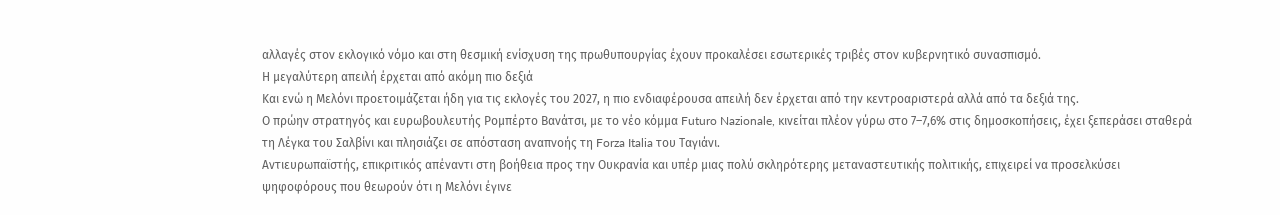αλλαγές στον εκλογικό νόμο και στη θεσμική ενίσχυση της πρωθυπουργίας έχουν προκαλέσει εσωτερικές τριβές στον κυβερνητικό συνασπισμό.
Η μεγαλύτερη απειλή έρχεται από ακόμη πιο δεξιά
Και ενώ η Μελόνι προετοιμάζεται ήδη για τις εκλογές του 2027, η πιο ενδιαφέρουσα απειλή δεν έρχεται από την κεντροαριστερά αλλά από τα δεξιά της.
Ο πρώην στρατηγός και ευρωβουλευτής Ρομπέρτο Βανάτσι, με το νέο κόμμα Futuro Nazionale, κινείται πλέον γύρω στο 7–7,6% στις δημοσκοπήσεις, έχει ξεπεράσει σταθερά τη Λέγκα του Σαλβίνι και πλησιάζει σε απόσταση αναπνοής τη Forza Italia του Ταγιάνι.
Αντιευρωπαϊστής, επικριτικός απέναντι στη βοήθεια προς την Ουκρανία και υπέρ μιας πολύ σκληρότερης μεταναστευτικής πολιτικής, επιχειρεί να προσελκύσει ψηφοφόρους που θεωρούν ότι η Μελόνι έγινε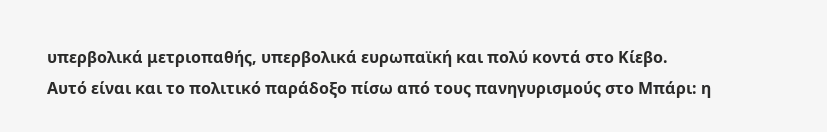υπερβολικά μετριοπαθής, υπερβολικά ευρωπαϊκή και πολύ κοντά στο Κίεβο.
Αυτό είναι και το πολιτικό παράδοξο πίσω από τους πανηγυρισμούς στο Μπάρι: η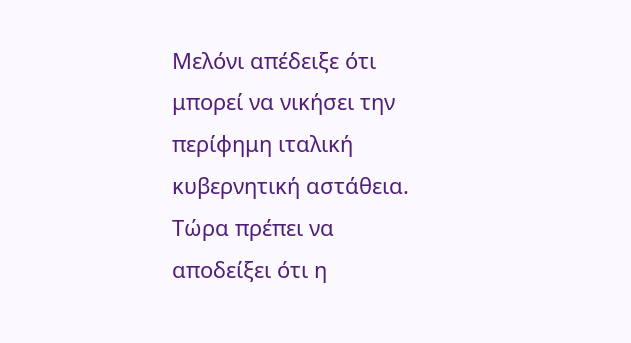Μελόνι απέδειξε ότι μπορεί να νικήσει την περίφημη ιταλική κυβερνητική αστάθεια. Τώρα πρέπει να αποδείξει ότι η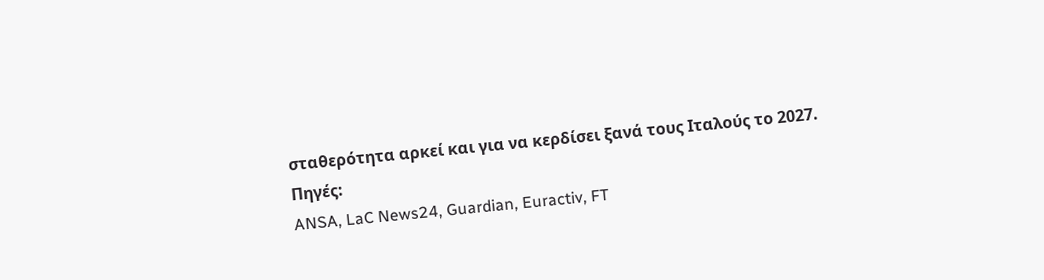σταθερότητα αρκεί και για να κερδίσει ξανά τους Ιταλούς το 2027.
Πηγές:
ANSA, LaC News24, Guardian, Euractiv, FT